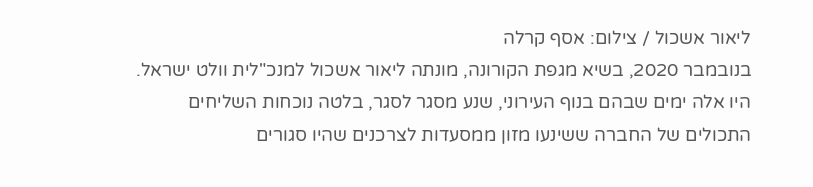ליאור אשכול / צילום: אסף קרלה
בנובמבר 2020, בשיא מגפת הקורונה, מונתה ליאור אשכול למנכ"לית וולט ישראל. היו אלה ימים שבהם בנוף העירוני, שנע מסגר לסגר, בלטה נוכחות השליחים התכולים של החברה ששינעו מזון ממסעדות לצרכנים שהיו סגורים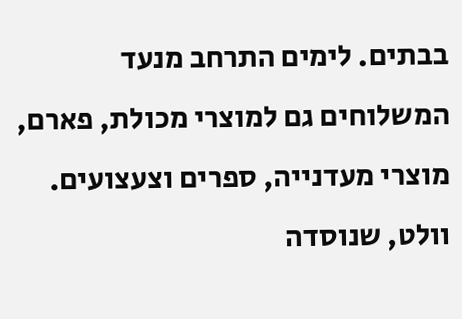בבתים. לימים התרחב מנעד המשלוחים גם למוצרי מכולת, פארם, מוצרי מעדנייה, ספרים וצעצועים.
וולט, שנוסדה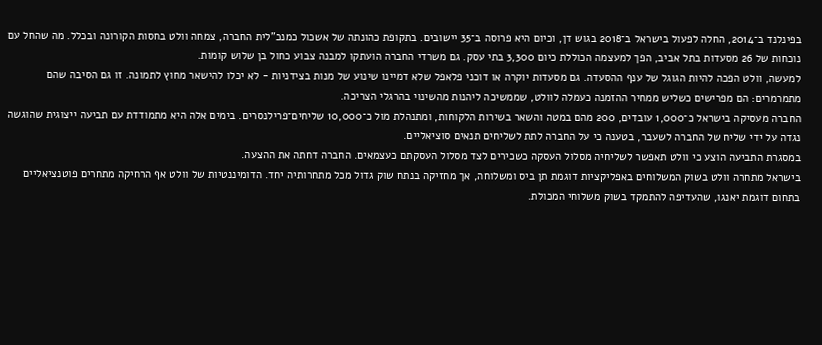בפינלנד ב־2014, החלה לפעול בישראל ב־2018 בגוש דן, וכיום היא פרוסה ב־35 יישובים. בתקופת כהונתה של אשכול כמנכ"לית החברה, צמחה וולט בחסות הקורונה ובכלל. מה שהחל עם נוכחות של 26 מסעדות בתל אביב, הפך למעצמה הכוללת כיום 3,300 בתי עסק. גם משרדי החברה הועתקו למבנה צבוע כחול בן שלוש קומות.
למעשה, וולט הפכה להיות הגוגל של ענף ההסעדה. גם מסעדות יוקרה או דוכני פלאפל שלא דמיינו שינוע של מנות בצידניות - לא יכלו להישאר מחוץ לתמונה. זו גם הסיבה שהם מתמרמרים: הם מפרישים כשליש ממחיר ההזמנה כעמלה לוולט, שממשיכה ליהנות מהשינוי בהרגלי הצריכה.
החברה מעסיקה בישראל כ־1,000 עובדים, 200 מהם במטה והשאר בשירות הלקוחות, ומתנהלת מול כ־10,000 שליחים־פרילנסרים. בימים אלה היא מתמודדת עם תביעה ייצוגית שהוגשה נגדה על ידי שליח של החברה לשעבר, בטענה כי על החברה לתת לשליחים תנאים סוציאליים.
במסגרת התביעה הוצע כי וולט תאפשר לשליחיה מסלול העסקה כשכירים לצד מסלול העסקתם כעצמאים. החברה דחתה את ההצעה.
בישראל מתחרה וולט בשוק המשלוחים באפליקציות דוגמת תן ביס ומשלוחה, אך מחזיקה בנתח שוק גדול מכל מתחרותיה יחד. הדומיננטיות של וולט אף הרחיקה מתחרים פוטנציאליים בתחום דוגמת יאנגו, שהעדיפה להתמקד בשוק משלוחי המכולת.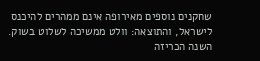שחקנים נוספים מאירופה אינם ממהרים להיכנס לישראל, והתוצאה: וולט ממשיכה לשלוט בשוק.
השנה הכריזה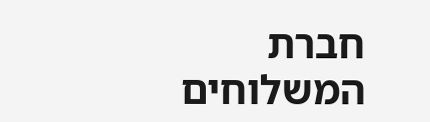חברת המשלוחים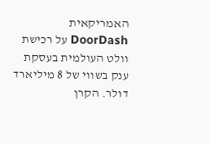האמריקאית DoorDash על רכישת וולט העולמית בעסקת ענק בשווי של 8 מיליארד דולר. הקרן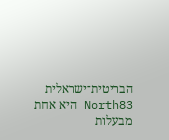הבריטית־ישראלית North83 היא אחת מבעלות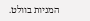המניות בוולט.